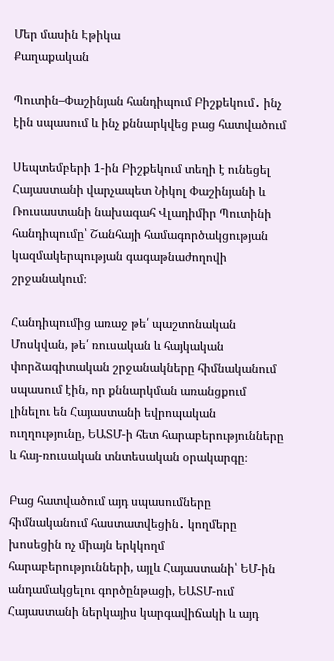Մեր մասին Էթիկա
Քաղաքական

Պուտին–Փաշինյան հանդիպում Բիշքեկում․ ինչ էին սպասում և ինչ քննարկվեց բաց հատվածում

Սեպտեմբերի 1-ին Բիշքեկում տեղի է ունեցել Հայաստանի վարչապետ Նիկոլ Փաշինյանի և Ռուսաստանի նախագահ Վլադիմիր Պուտինի հանդիպումը՝ Շանհայի համագործակցության կազմակերպության գագաթնաժողովի շրջանակում։

Հանդիպումից առաջ թե՛ պաշտոնական Մոսկվան, թե՛ ռուսական և հայկական փորձագիտական շրջանակները հիմնականում սպասում էին, որ քննարկման առանցքում լինելու են Հայաստանի եվրոպական ուղղությունը, ԵԱՏՄ-ի հետ հարաբերությունները և հայ-ռուսական տնտեսական օրակարգը։

Բաց հատվածում այդ սպասումները հիմնականում հաստատվեցին․ կողմերը խոսեցին ոչ միայն երկկողմ հարաբերությունների, այլև Հայաստանի՝ ԵՄ-ին անդամակցելու գործընթացի, ԵԱՏՄ-ում Հայաստանի ներկայիս կարգավիճակի և այդ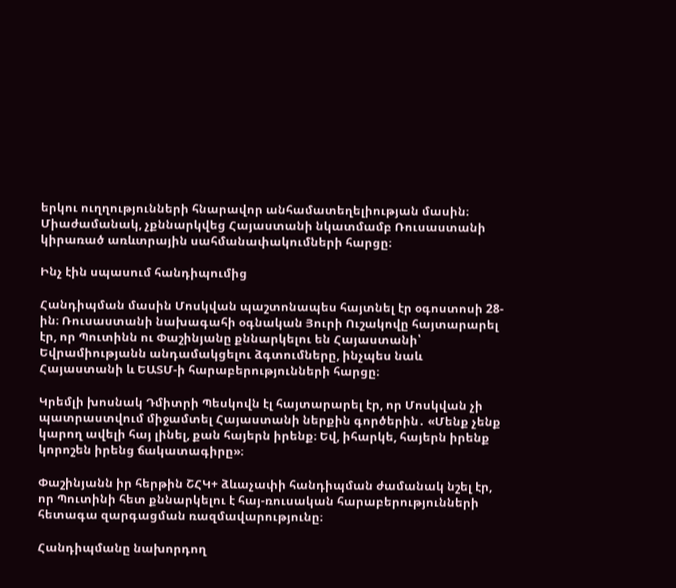երկու ուղղությունների հնարավոր անհամատեղելիության մասին։ Միաժամանակ, չքննարկվեց Հայաստանի նկատմամբ Ռուսաստանի կիրառած առևտրային սահմանափակումների հարցը։

Ինչ էին սպասում հանդիպումից

Հանդիպման մասին Մոսկվան պաշտոնապես հայտնել էր օգոստոսի 28-ին։ Ռուսաստանի նախագահի օգնական Յուրի Ուշակովը հայտարարել էր, որ Պուտինն ու Փաշինյանը քննարկելու են Հայաստանի՝ Եվրամիությանն անդամակցելու ձգտումները, ինչպես նաև Հայաստանի և ԵԱՏՄ-ի հարաբերությունների հարցը։

Կրեմլի խոսնակ Դմիտրի Պեսկովն էլ հայտարարել էր, որ Մոսկվան չի պատրաստվում միջամտել Հայաստանի ներքին գործերին․ «Մենք չենք կարող ավելի հայ լինել, քան հայերն իրենք։ Եվ, իհարկե, հայերն իրենք կորոշեն իրենց ճակատագիրը»։

Փաշինյանն իր հերթին ՇՀԿ+ ձևաչափի հանդիպման ժամանակ նշել էր, որ Պուտինի հետ քննարկելու է հայ-ռուսական հարաբերությունների հետագա զարգացման ռազմավարությունը։

Հանդիպմանը նախորդող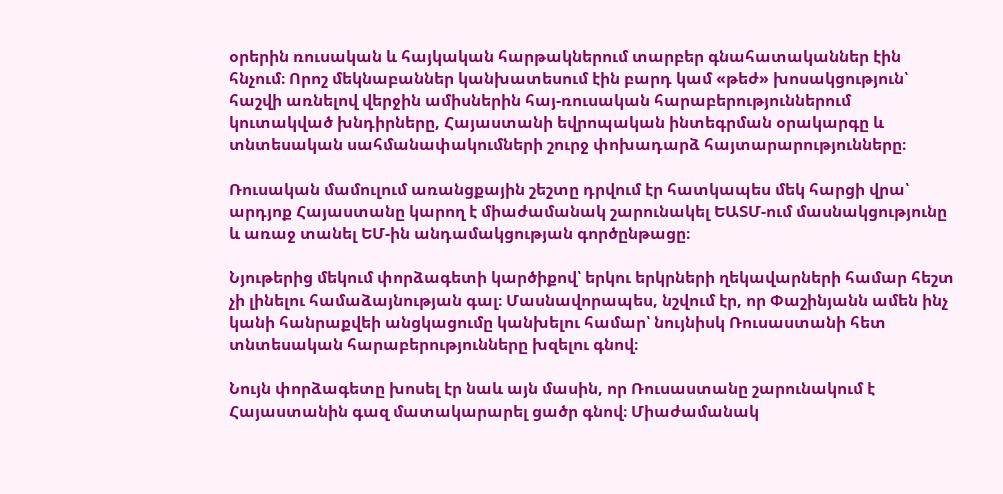օրերին ռուսական և հայկական հարթակներում տարբեր գնահատականներ էին հնչում։ Որոշ մեկնաբաններ կանխատեսում էին բարդ կամ «թեժ» խոսակցություն՝ հաշվի առնելով վերջին ամիսներին հայ-ռուսական հարաբերություններում կուտակված խնդիրները, Հայաստանի եվրոպական ինտեգրման օրակարգը և տնտեսական սահմանափակումների շուրջ փոխադարձ հայտարարությունները։

Ռուսական մամուլում առանցքային շեշտը դրվում էր հատկապես մեկ հարցի վրա՝ արդյոք Հայաստանը կարող է միաժամանակ շարունակել ԵԱՏՄ-ում մասնակցությունը և առաջ տանել ԵՄ-ին անդամակցության գործընթացը։

Նյութերից մեկում փորձագետի կարծիքով՝ երկու երկրների ղեկավարների համար հեշտ չի լինելու համաձայնության գալ։ Մասնավորապես, նշվում էր, որ Փաշինյանն ամեն ինչ կանի հանրաքվեի անցկացումը կանխելու համար՝ նույնիսկ Ռուսաստանի հետ տնտեսական հարաբերությունները խզելու գնով։

Նույն փորձագետը խոսել էր նաև այն մասին, որ Ռուսաստանը շարունակում է Հայաստանին գազ մատակարարել ցածր գնով։ Միաժամանակ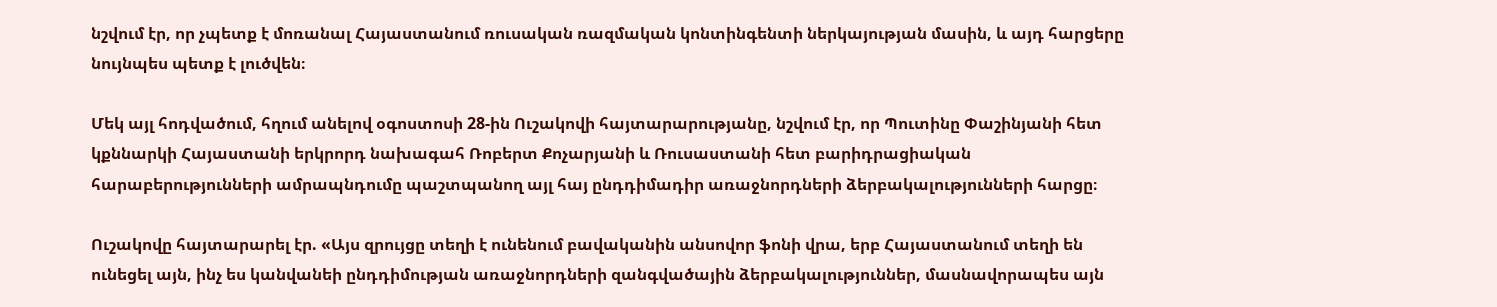նշվում էր, որ չպետք է մոռանալ Հայաստանում ռուսական ռազմական կոնտինգենտի ներկայության մասին, և այդ հարցերը նույնպես պետք է լուծվեն։

Մեկ այլ հոդվածում, հղում անելով օգոստոսի 28-ին Ուշակովի հայտարարությանը, նշվում էր, որ Պուտինը Փաշինյանի հետ կքննարկի Հայաստանի երկրորդ նախագահ Ռոբերտ Քոչարյանի և Ռուսաստանի հետ բարիդրացիական հարաբերությունների ամրապնդումը պաշտպանող այլ հայ ընդդիմադիր առաջնորդների ձերբակալությունների հարցը։

Ուշակովը հայտարարել էր. «Այս զրույցը տեղի է ունենում բավականին անսովոր ֆոնի վրա, երբ Հայաստանում տեղի են ունեցել այն, ինչ ես կանվանեի ընդդիմության առաջնորդների զանգվածային ձերբակալություններ, մասնավորապես այն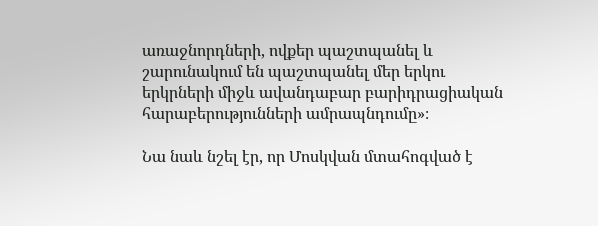առաջնորդների, ովքեր պաշտպանել և շարունակում են պաշտպանել մեր երկու երկրների միջև ավանդաբար բարիդրացիական հարաբերությունների ամրապնդումը»։

Նա նաև նշել էր, որ Մոսկվան մտահոգված է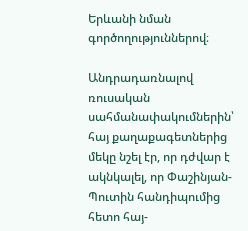Երևանի նման գործողություններով։

Անդրադառնալով ռուսական սահմանափակումներին՝ հայ քաղաքագետներից մեկը նշել էր, որ դժվար է ակնկալել, որ Փաշինյան-Պուտին հանդիպումից հետո հայ-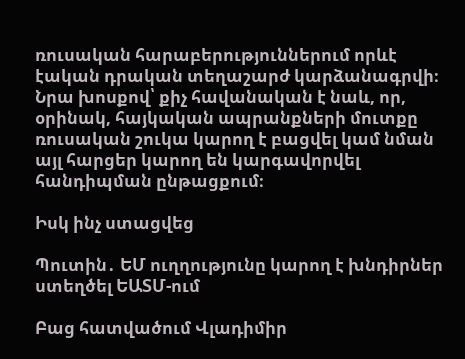ռուսական հարաբերություններում որևէ էական դրական տեղաշարժ կարձանագրվի։ Նրա խոսքով՝ քիչ հավանական է նաև, որ, օրինակ, հայկական ապրանքների մուտքը ռուսական շուկա կարող է բացվել կամ նման այլ հարցեր կարող են կարգավորվել հանդիպման ընթացքում։

Իսկ ինչ ստացվեց

Պուտին․ ԵՄ ուղղությունը կարող է խնդիրներ ստեղծել ԵԱՏՄ-ում

Բաց հատվածում Վլադիմիր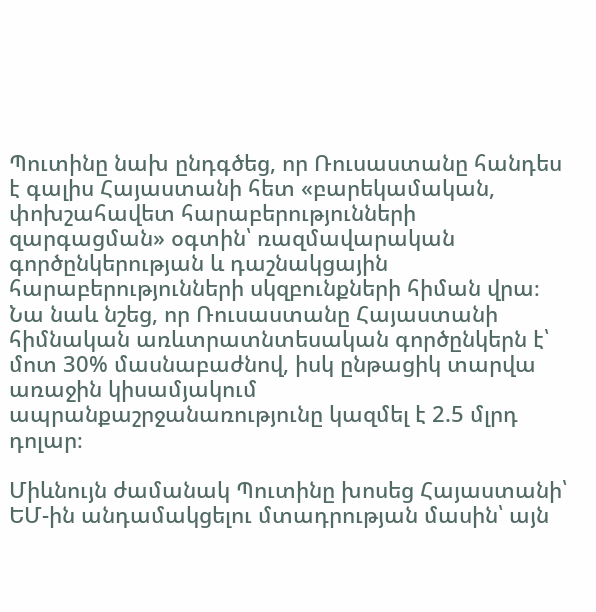Պուտինը նախ ընդգծեց, որ Ռուսաստանը հանդես է գալիս Հայաստանի հետ «բարեկամական, փոխշահավետ հարաբերությունների զարգացման» օգտին՝ ռազմավարական գործընկերության և դաշնակցային հարաբերությունների սկզբունքների հիման վրա։ Նա նաև նշեց, որ Ռուսաստանը Հայաստանի հիմնական առևտրատնտեսական գործընկերն է՝ մոտ 30% մասնաբաժնով, իսկ ընթացիկ տարվա առաջին կիսամյակում ապրանքաշրջանառությունը կազմել է 2.5 մլրդ դոլար։

Միևնույն ժամանակ Պուտինը խոսեց Հայաստանի՝ ԵՄ-ին անդամակցելու մտադրության մասին՝ այն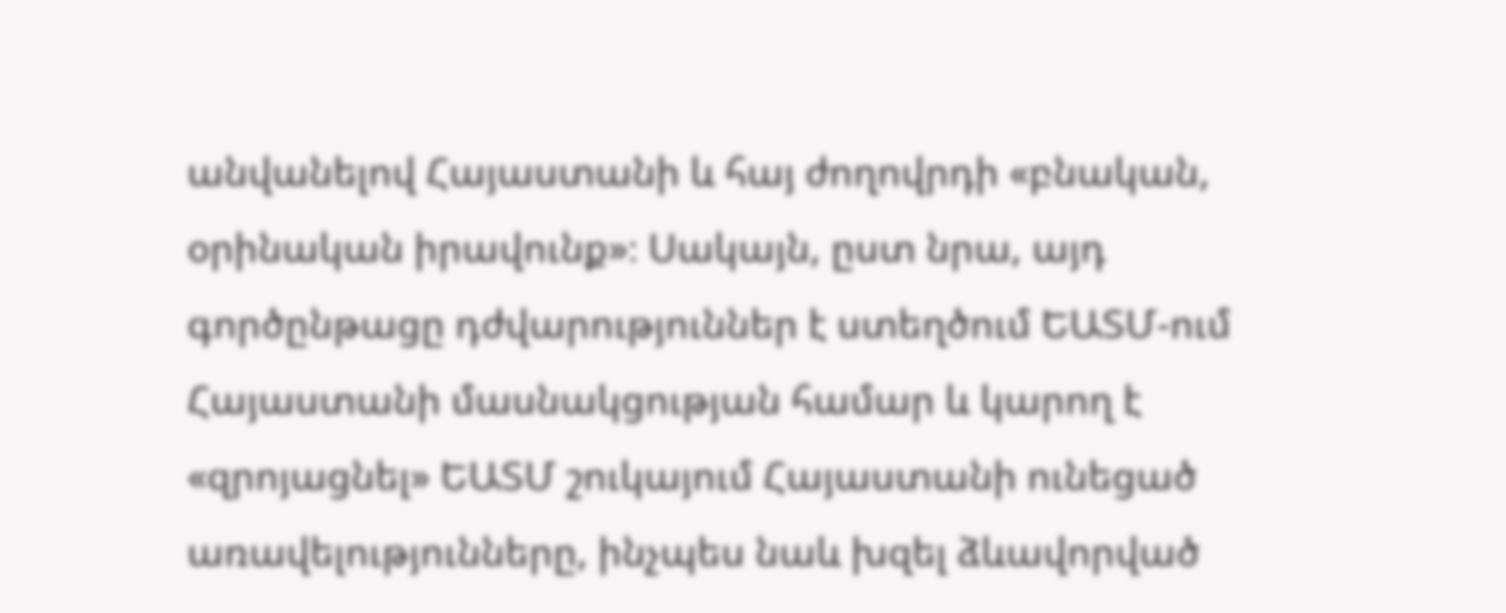անվանելով Հայաստանի և հայ ժողովրդի «բնական, օրինական իրավունք»։ Սակայն, ըստ նրա, այդ գործընթացը դժվարություններ է ստեղծում ԵԱՏՄ-ում Հայաստանի մասնակցության համար և կարող է «զրոյացնել» ԵԱՏՄ շուկայում Հայաստանի ունեցած առավելությունները, ինչպես նաև խզել ձևավորված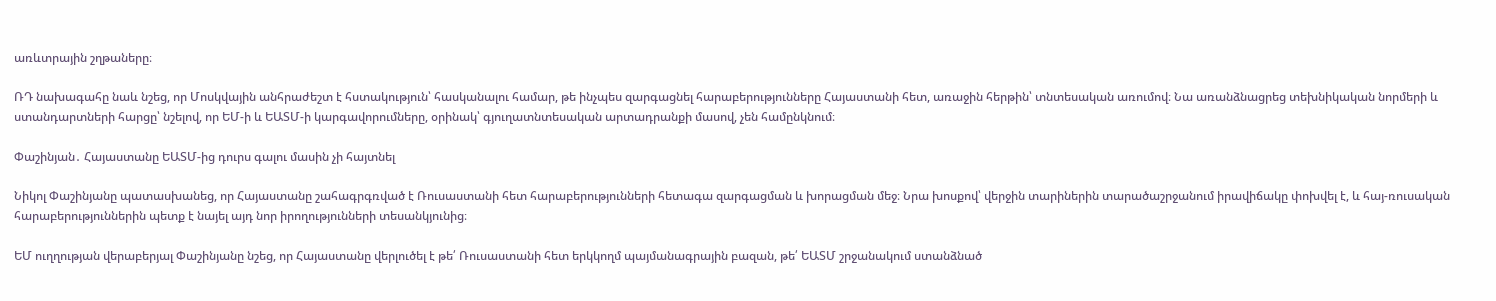առևտրային շղթաները։

ՌԴ նախագահը նաև նշեց, որ Մոսկվային անհրաժեշտ է հստակություն՝ հասկանալու համար, թե ինչպես զարգացնել հարաբերությունները Հայաստանի հետ, առաջին հերթին՝ տնտեսական առումով։ Նա առանձնացրեց տեխնիկական նորմերի և ստանդարտների հարցը՝ նշելով, որ ԵՄ-ի և ԵԱՏՄ-ի կարգավորումները, օրինակ՝ գյուղատնտեսական արտադրանքի մասով, չեն համընկնում։

Փաշինյան․ Հայաստանը ԵԱՏՄ-ից դուրս գալու մասին չի հայտնել

Նիկոլ Փաշինյանը պատասխանեց, որ Հայաստանը շահագրգռված է Ռուսաստանի հետ հարաբերությունների հետագա զարգացման և խորացման մեջ։ Նրա խոսքով՝ վերջին տարիներին տարածաշրջանում իրավիճակը փոխվել է, և հայ-ռուսական հարաբերություններին պետք է նայել այդ նոր իրողությունների տեսանկյունից։

ԵՄ ուղղության վերաբերյալ Փաշինյանը նշեց, որ Հայաստանը վերլուծել է թե՛ Ռուսաստանի հետ երկկողմ պայմանագրային բազան, թե՛ ԵԱՏՄ շրջանակում ստանձնած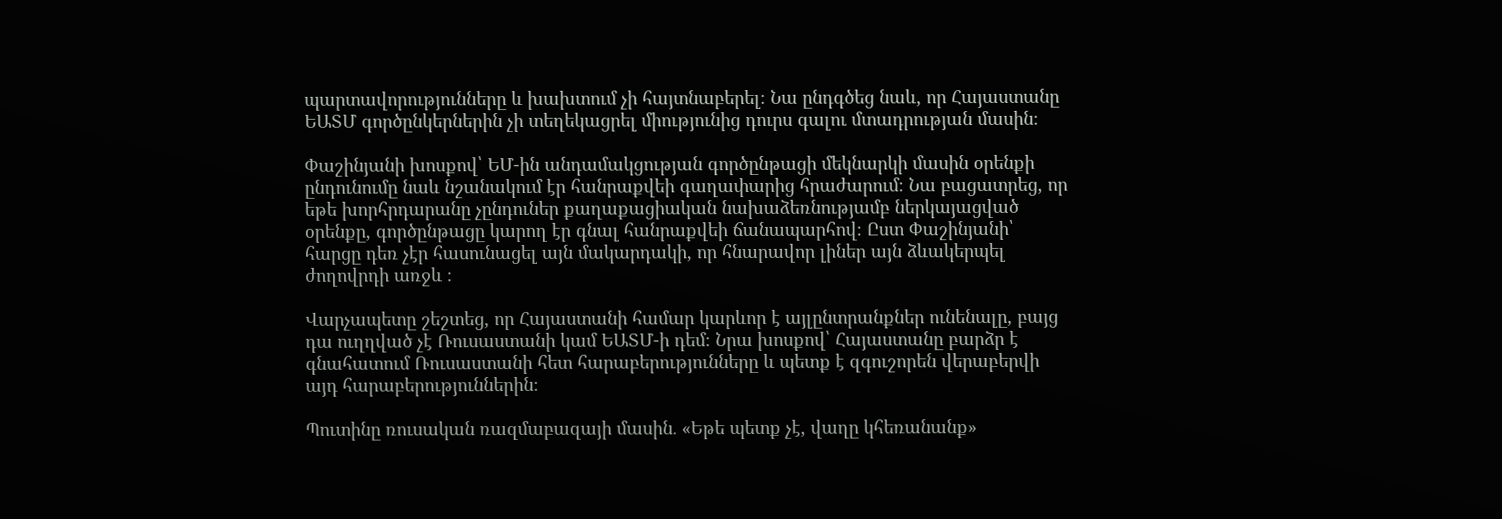պարտավորությունները և խախտում չի հայտնաբերել։ Նա ընդգծեց նաև, որ Հայաստանը ԵԱՏՄ գործընկերներին չի տեղեկացրել միությունից դուրս գալու մտադրության մասին։

Փաշինյանի խոսքով՝ ԵՄ-ին անդամակցության գործընթացի մեկնարկի մասին օրենքի ընդունումը նաև նշանակում էր հանրաքվեի գաղափարից հրաժարում։ Նա բացատրեց, որ եթե խորհրդարանը չընդուներ քաղաքացիական նախաձեռնությամբ ներկայացված օրենքը, գործընթացը կարող էր գնալ հանրաքվեի ճանապարհով։ Ըստ Փաշինյանի՝ հարցը դեռ չէր հասունացել այն մակարդակի, որ հնարավոր լիներ այն ձևակերպել ժողովրդի առջև ։

Վարչապետը շեշտեց, որ Հայաստանի համար կարևոր է այլընտրանքներ ունենալը, բայց դա ուղղված չէ Ռուսաստանի կամ ԵԱՏՄ-ի դեմ։ Նրա խոսքով՝ Հայաստանը բարձր է գնահատում Ռուսաստանի հետ հարաբերությունները և պետք է զգուշորեն վերաբերվի այդ հարաբերություններին։

Պուտինը ռուսական ռազմաբազայի մասին․ «Եթե պետք չէ, վաղը կհեռանանք»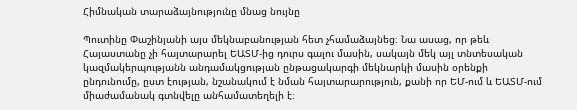Հիմնական տարաձայնությունը մնաց նույնը

Պուտինը Փաշինյանի այս մեկնաբանության հետ չհամաձայնեց։ Նա ասաց, որ թեև Հայաստանը չի հայտարարել ԵԱՏՄ-ից դուրս գալու մասին, սակայն մեկ այլ տնտեսական կազմակերպությանն անդամակցության ընթացակարգի մեկնարկի մասին օրենքի ընդունումը, ըստ էության, նշանակում է նման հայտարարություն, քանի որ ԵՄ-ում և ԵԱՏՄ-ում միաժամանակ գտնվելը անհամատեղելի է։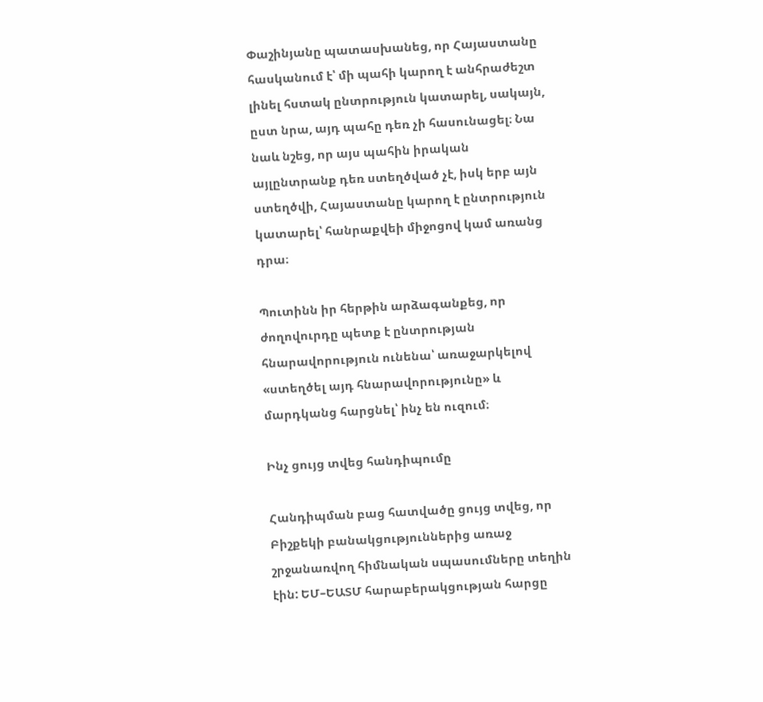Փաշինյանը պատասխանեց, որ Հայաստանը հասկանում է՝ մի պահի կարող է անհրաժեշտ լինել հստակ ընտրություն կատարել, սակայն, ըստ նրա, այդ պահը դեռ չի հասունացել։ Նա նաև նշեց, որ այս պահին իրական այլընտրանք դեռ ստեղծված չէ, իսկ երբ այն ստեղծվի, Հայաստանը կարող է ընտրություն կատարել՝ հանրաքվեի միջոցով կամ առանց դրա։

Պուտինն իր հերթին արձագանքեց, որ ժողովուրդը պետք է ընտրության հնարավորություն ունենա՝ առաջարկելով «ստեղծել այդ հնարավորությունը» և մարդկանց հարցնել՝ ինչ են ուզում։

Ինչ ցույց տվեց հանդիպումը

Հանդիպման բաց հատվածը ցույց տվեց, որ Բիշքեկի բանակցություններից առաջ շրջանառվող հիմնական սպասումները տեղին էին: ԵՄ–ԵԱՏՄ հարաբերակցության հարցը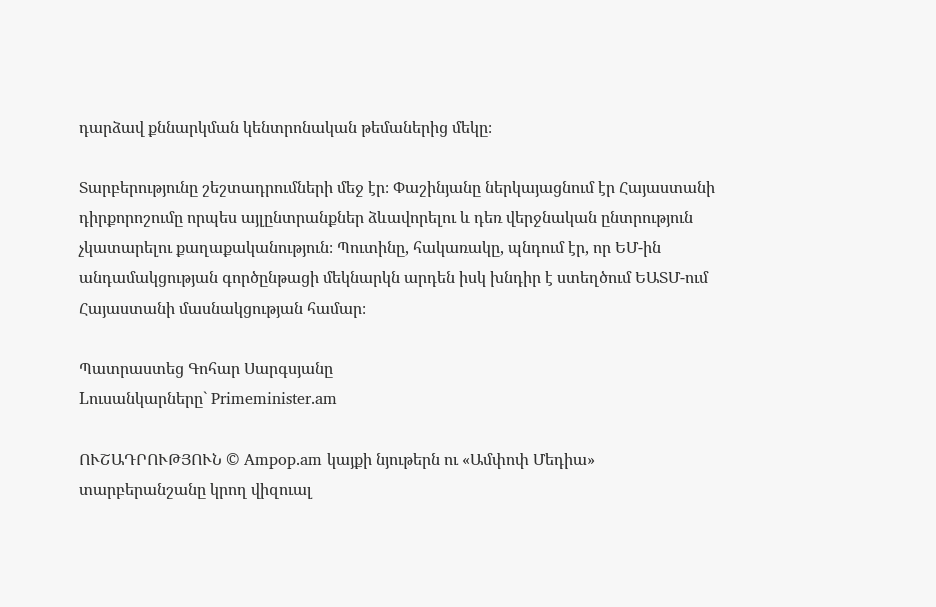դարձավ քննարկման կենտրոնական թեմաներից մեկը։

Տարբերությունը շեշտադրումների մեջ էր։ Փաշինյանը ներկայացնում էր Հայաստանի դիրքորոշումը որպես այլընտրանքներ ձևավորելու և դեռ վերջնական ընտրություն չկատարելու քաղաքականություն։ Պուտինը, հակառակը, պնդում էր, որ ԵՄ-ին անդամակցության գործընթացի մեկնարկն արդեն իսկ խնդիր է ստեղծում ԵԱՏՄ-ում Հայաստանի մասնակցության համար։

Պատրաստեց Գոհար Սարգսյանը
Lուսանկարները` Primeminister.am

ՈՒՇԱԴՐՈՒԹՅՈՒՆ © Ampop.am կայքի նյութերն ու «Ամփոփ Մեդիա» տարբերանշանը կրող վիզուալ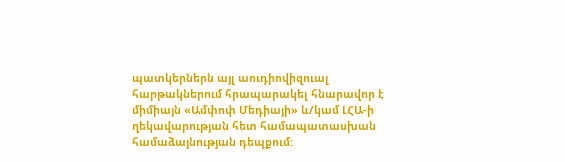պատկերներն այլ աուդիովիզուալ հարթակներում հրապարակել հնարավոր է միմիայն «Ամփոփ Մեդիայի» և/կամ ԼՀԱ-ի ղեկավարության հետ համապատասխան համաձայնության դեպքում: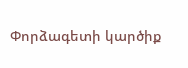Փորձագետի կարծիք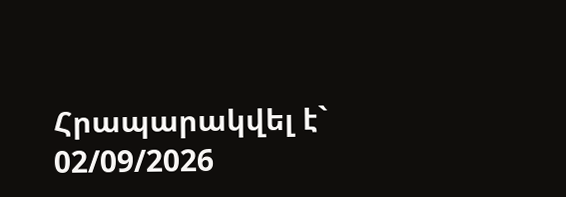Հրապարակվել է` 02/09/2026